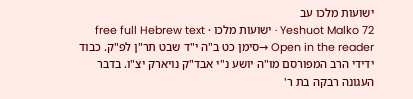ישועות מלכו עב
Yeshuot Malko 72 · ישועות מלכו · free full Hebrew text
Open in the reader →סימן כט ב"ה י"ד שבט תר"ן לפ"ק. כבוד ידידי הרב המפורסם מו"ה יושע נ"י אבד"ק נויארק יצ"ו. בדבר העגונה רבקה בת ר'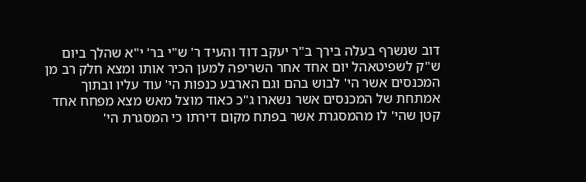דוב שנשרף בעלה בירך ב"ר יעקב דוד והעיד ר' ש"י בר' י"א שהלך ביום ש"ק לשפיטאהל יום אחד אחר השריפה למען הכיר אותו ומצא חלק רב מן המכנסים אשר הי' לבוש בהם וגם הארבע כנפות הי' עוד עליו ובתוך אמתחת של המכנסים אשר נשארו ג"כ כאוד מוצל מאש מצא מפחח אחד קטן שהי' לו מהמסגרת אשר בפתח מקום דירתו כי המסגרת הי'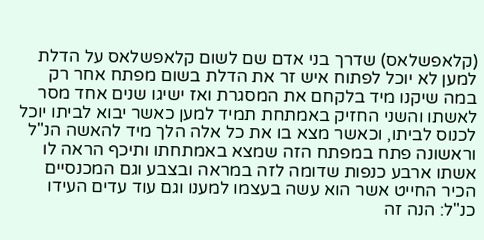(קלאפשלאס) שדרך בני אדם שם לשום קלאפשלאס על הדלת למען לא יוכל לפתוח איש זר את הדלת בשום מפתח אחר רק במה שיקנו מיד בלקחם את המסגרת ואז ישיגו שנים אחד מסר לאשתו והשני החזיק באמתחת תמיד למען כאשר יבוא לביתו יוכל לכנוס לביתו, וכאשר מצא בו את כל אלה הלך מיד להאשה הנ"ל וראשונה פתח במפתח הזה שמצא באמתחתו ותיכף הראה לו אשתו ארבע כנפות שדומה לזה במראה ובצבע וגם המכנסיים הכיר החייט אשר הוא עשה בעצמו למענו וגם עוד עדים העידו כנ"ל: הנה זה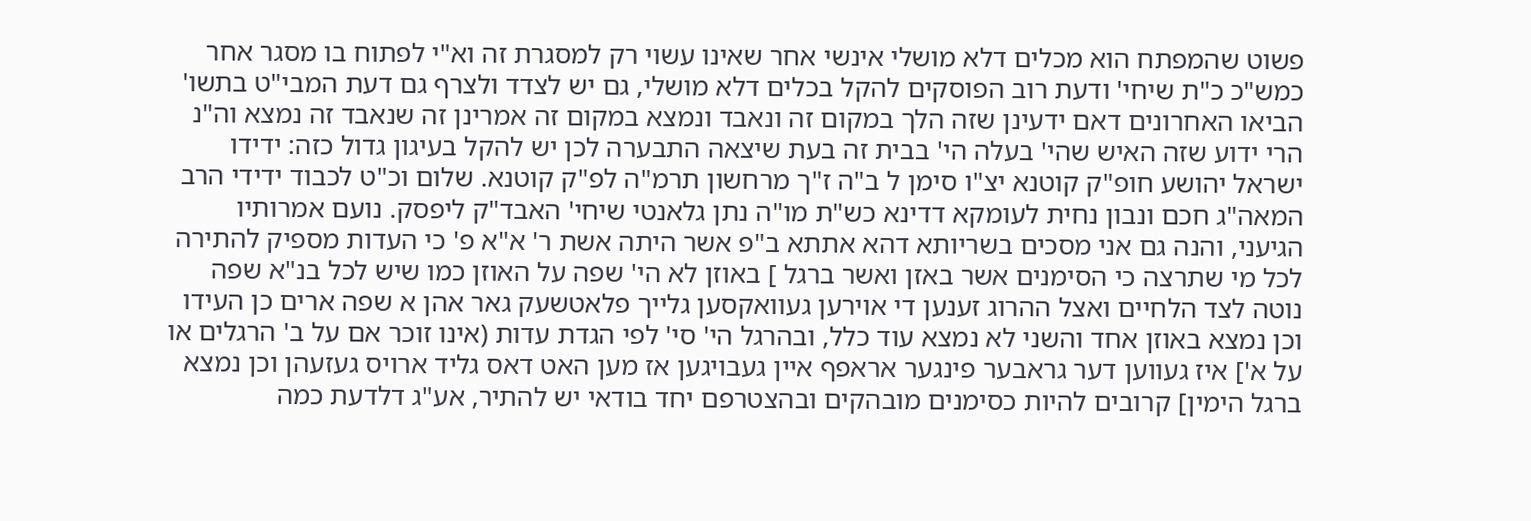פשוט שהמפתח הוא מכלים דלא מושלי אינשי אחר שאינו עשוי רק למסגרת זה וא"י לפתוח בו מסגר אחר כמש"כ כ"ת שיחי' ודעת רוב הפוסקים להקל בכלים דלא מושלי, גם יש לצדד ולצרף גם דעת המבי"ט בתשו' הביאו האחרונים דאם ידעינן שזה הלך במקום זה ונאבד ונמצא במקום זה אמרינן זה שנאבד זה נמצא וה"נ הרי ידוע שזה האיש שהי' בעלה הי' בבית זה בעת שיצאה התבערה לכן יש להקל בעיגון גדול כזה: ידידו ישראל יהושע חופ"ק קוטנא יצ"ו סימן ל ב"ה ז"ך מרחשון תרמ"ה לפ"ק קוטנא. שלום וכ"ט לכבוד ידידי הרב המאה"ג חכם ונבון נחית לעומקא דדינא כש"ת מו"ה נתן גלאנטי שיחי' האבד"ק ליפסק. נועם אמרותיו הגיעני, והנה גם אני מסכים בשריותא דהא אתתא ב"פ אשר היתה אשת ר' א"א פ' כי העדות מספיק להתירה לכל מי שתרצה כי הסימנים אשר באזן ואשר ברגל ] באוזן לא הי' שפה על האוזן כמו שיש לכל בנ"א שפה נוטה לצד הלחיים ואצל ההרוג זענען די אוירען געוואקסען גלייך פלאטשעק גאר אהן א שפה ארים כן העידו וכן נמצא באוזן אחד והשני לא נמצא עוד כלל, ובהרגל הי' סי' לפי הגדת עדות (אינו זוכר אם על ב' הרגלים או על א'] איז געווען דער גראבער פינגער אראפף איין געבויגען אז מען האט דאס גליד ארויס געזעהן וכן נמצא ברגל הימין] קרובים להיות כסימנים מובהקים ובהצטרפם יחד בודאי יש להתיר, אע"ג דלדעת כמה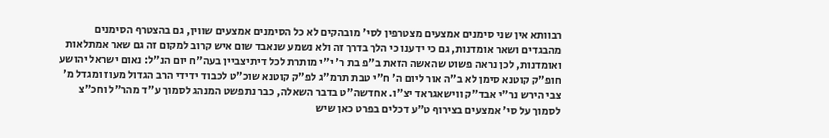רבוותא אין שני סימנים אמצעים מצטרפין לסי' מובהקים לא כל הסימנים אמצעים שווין, גם בהצטרף הסימנים מהבגדים ושאר אומדנות, גם כי ידענו כי הלך בדרך זה ולא נשמע שנאבד שום איש קרוב למקום זה גם שאר אמתלאות ואומדנות, לכן נראה פשוט שהאשה הזאת ב"פ בת ר' י"י מותרת לכל דיתיצביין בעה"ח יום הנ"ל: נאום ישראל יהושע חופ"ק קוטנא סימן לא ב"ה אור ליום ה' ח"י טבת תרמ"ג לפ"ק קוטנא שוכ"ט לכבוד ידידי הרב הגדול מעוז ומגדל מ' צבי הירש נר"י אבד"ק ווישאגראד יצ"ו. אחדשה"ט בדבר השאלה, כבר נתפשט המנהג לסמוך ע"ד מהר"ל וחכ"צ לסמוך על סי' אמצעים בצירוף ט"ע דכלים בפרט כאן שיש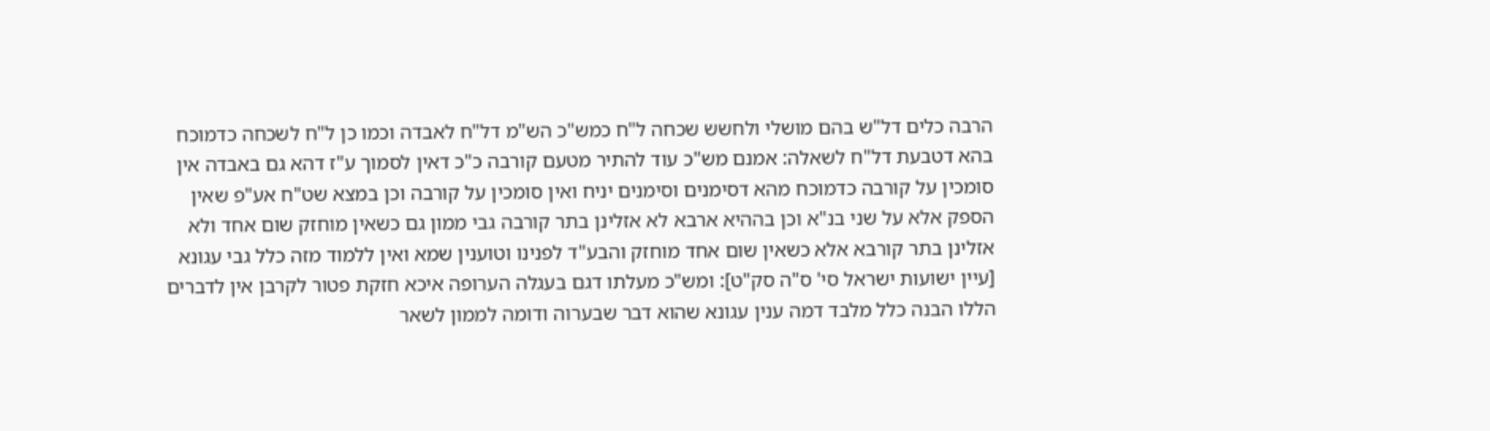הרבה כלים דל"ש בהם מושלי ולחשש שכחה ל"ח כמש"כ הש"מ דל"ח לאבדה וכמו כן ל"ח לשכחה כדמוכח בהא דטבעת דל"ח לשאלה: אמנם מש"כ עוד להתיר מטעם קורבה כ"כ דאין לסמוך ע"ז דהא גם באבדה אין סומכין על קורבה כדמוכח מהא דסימנים וסימנים יניח ואין סומכין על קורבה וכן במצא שט"ח אע"פ שאין הספק אלא על שני בנ"א וכן בההיא ארבא לא אזלינן בתר קורבה גבי ממון גם כשאין מוחזק שום אחד ולא אזלינן בתר קורבא אלא כשאין שום אחד מוחזק והבע"ד לפנינו וטוענין שמא ואין ללמוד מזה כלל גבי עגונא [עיין ישועות ישראל סי' ס"ה סק"ט]: ומש"כ מעלתו דגם בעגלה הערופה איכא חזקת פטור לקרבן אין לדברים הללו הבנה כלל מלבד דמה ענין עגונא שהוא דבר שבערוה ודומה לממון לשאר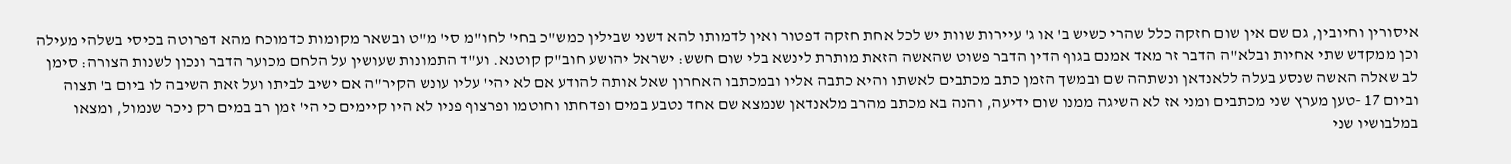איסורין וחיובין, גם שם אין שום חזקה כלל שהרי כשיש ב' או ג' עיירות שוות יש לכל אחת חזקה דפטור ואין לדמותו להא דשני שבילין כמש"כ בחי' לחו"מ סי' מ"ט ובשאר מקומות כדמוכח מהא דפרוטה בכיסי בשלהי מעילה וכן ממקדש שתי אחיות ובלא"ה הדבר זר מאד אמנם בגוף הדין הדבר פשוט שהאשה הזאת מותרת לינשא בלי שום חשש: ישראל יהושע חוב"ק קוטנא. וע"ד התמונות שעושין על הלחם מכוער הדבר ונכון לשנות הצורה: סימן לב שאלה האשה שנסע בעלה ללאנדאן ונשתהה שם ובמשך הזמן כתב מכתבים לאשתו והיא כתבה אליו ובמכתבו האחרון שאל אותה להודע אם לא יהי' עליו עונש הקיר"ה אם ישיב לביתו ועל זאת השיבה לו ביום ב' תצוה וביום 17 -טען מערץ שני מכתבים ומני אז לא השיגה ממנו שום ידיעה, והנה בא מכתב מהרב מלאנדאן שנמצא שם אחד נטבע במים ופדחתו וחוטמו ופרצוף פניו לא היו קיימים כי הי' זמן רב במים רק ניכר שנמול, ומצאו במלבושיו שני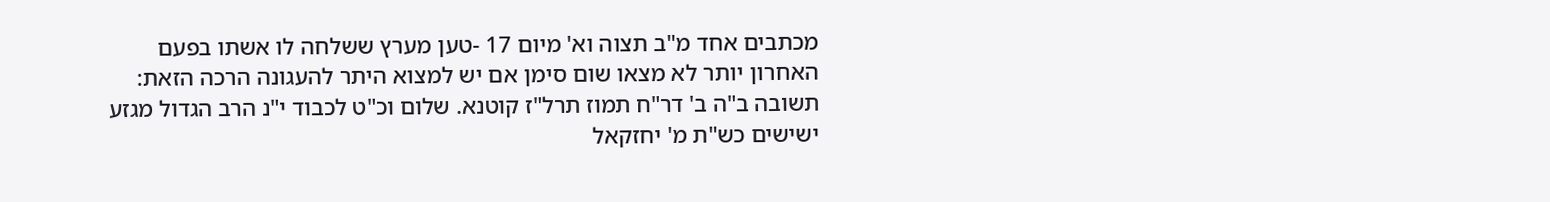מכתבים אחד מ"ב תצוה וא' מיום 17 -טען מערץ ששלחה לו אשתו בפעם האחרון יותר לא מצאו שום סימן אם יש למצוא היתר להעגונה הרכה הזאת: תשובה ב"ה ב' דר"ח תמוז תרל"ז קוטנא. שלום וכ"ט לכבוד י"נ הרב הגדול מגזע ישישים כש"ת מ' יחזקאל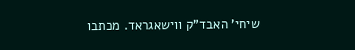שיחי' האבד"ק ווישאגראד. מכתבו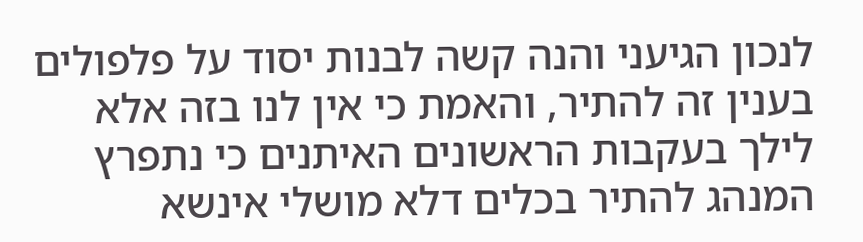לנכון הגיעני והנה קשה לבנות יסוד על פלפולים בענין זה להתיר, והאמת כי אין לנו בזה אלא לילך בעקבות הראשונים האיתנים כי נתפרץ המנהג להתיר בכלים דלא מושלי אינשא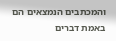והמכתבים הנמצאים הם באמת דברים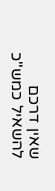שאין דרכם להשאיל כמש"כ